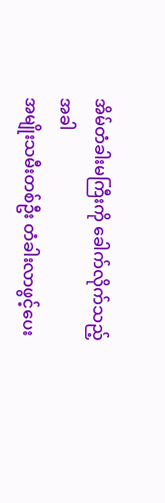အိမ်တံခါးမကြီးကို ခေါက်လိုက်သည့်အခါ
အမျိုးသမီးတစ်ဦး တံခါးလာဖွင့်ပေး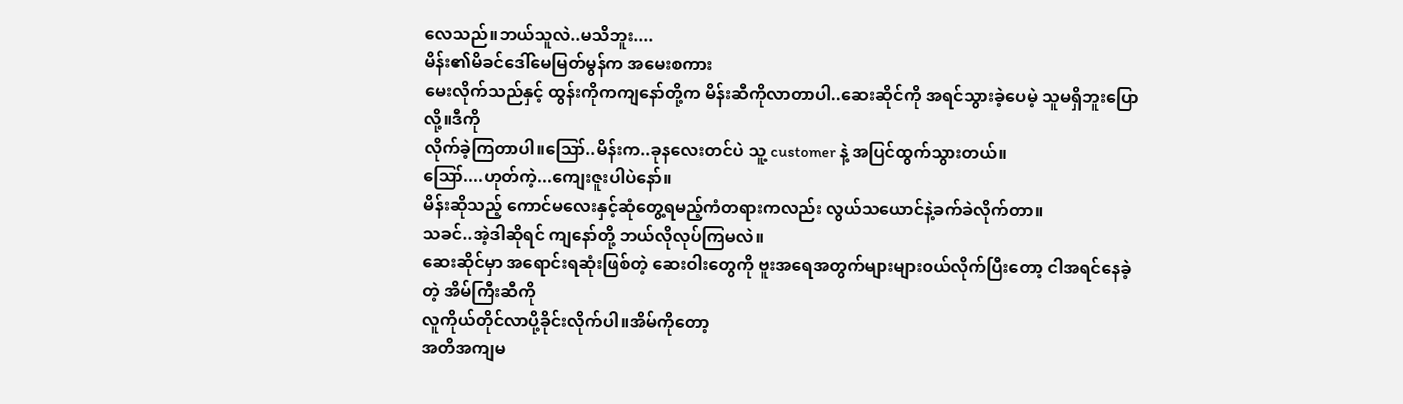လေသည်။ဘယ်သူလဲ..မသိဘူး....
မိန်း၏မိခင်ဒေါ်မေမြတ်မွန်က အမေးစကား
မေးလိုက်သည်နှင့် ထွန်းကိုကကျနော်တို့က မိန်းဆီကိုလာတာပါ..ဆေးဆိုင်ကို အရင်သွားခဲ့ပေမဲ့ သူမရှိဘူးပြောလို့။ဒီကို
လိုက်ခဲ့ကြတာပါ။ဪ..မိန်းက..ခုနလေးတင်ပဲ သူ့ customer နဲ့ အပြင်ထွက်သွားတယ်။
ဪ....ဟုတ်ကဲ့...ကျေးဇူးပါပဲနော်။
မိန်းဆိုသည့် ကောင်မလေးနှင့်ဆုံတွေ့ရမည့်ကံတရားကလည်း လွယ်သယောင်နဲ့ခက်ခဲလိုက်တာ။
သခင်..အဲ့ဒါဆိုရင် ကျနော်တို့ ဘယ်လိုလုပ်ကြမလဲ။
ဆေးဆိုင်မှာ အရောင်းရဆုံးဖြစ်တဲ့ ဆေးဝါးတွေကို ဗူးအရေအတွက်များများ၀ယ်လိုက်ပြီးတော့ ငါအရင်နေခဲ့တဲ့ အိမ်ကြီးဆီကို
လူကိုယ်တိုင်လာပို့ခိုင်းလိုက်ပါ။အိမ်ကိုတော့
အတိအကျမ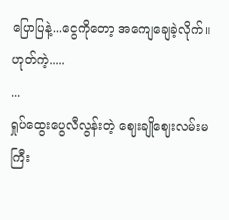ပြောပြနဲ့...ငွေကိုတော့ အကျေချေခဲ့လိုက်။ဟုတ်ကဲ့.....
...
ရှုပ်ထွေးပွေလီလွန်းတဲ့ ဈေးချိုဈေးလမ်းမကြီး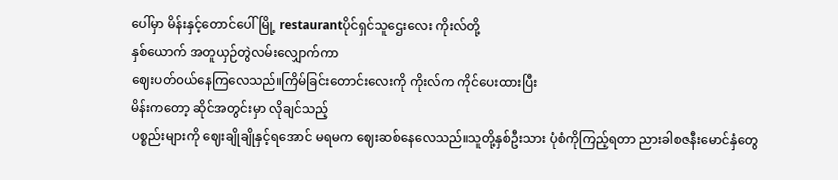ပေါ်မှာ မိန်းနှင့်တောင်ပေါ်မြို့ restaurantပိုင်ရှင်သူဌေးလေး ကိုးလ်တို့
နှစ်ယောက် အတူယှဉ်တွဲလမ်းလျှောက်ကာ
ဈေးပတ်၀ယ်နေကြလေသည်။ကြိမ်ခြင်းတောင်းလေးကို ကိုးလ်က ကိုင်ပေးထားပြီး
မိန်းကတော့ ဆိုင်အတွင်းမှာ လိုချင်သည့်
ပစ္စည်းများကို ဈေးချိုချိုနှင့်ရအောင် မရမက ဈေးဆစ်နေလေသည်။သူတို့နှစ်ဦးသား ပုံစံကိုကြည့်ရတာ ညားခါစဇနီးမောင်နှံတွေ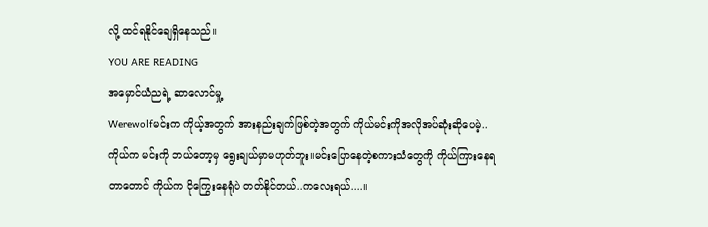လို့ ထင်ရနိုင်ချေရှိနေသည်။
YOU ARE READING
အမှောင်ယံညရဲ့ ဆာလောင်မှု့
Werewolfမင်းက ကိုယ့်အတွက် အားနည်းချက်ဖြစ်တဲ့အတွက် ကိုယ်မင်းကိုအလိုအပ်ဆုံးဆိုပေမဲ့.. ကိုယ်က မင်းကို ဘယ်တော့မှ ရွေးချယ်မှာမဟုတ်ဘူး။မင်းပြောနေတဲ့စကားသံတွေကို ကိုယ်ကြားနေရတာတောင် ကိုယ်က ငိုကြွေးနေရုံပဲ တတ်နိုင်တယ်..ကလေးရယ်....။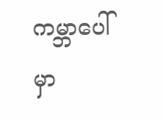ကမ္ဘာပေါ်မှာ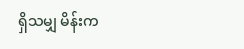ရှိသမျှ မိန်းက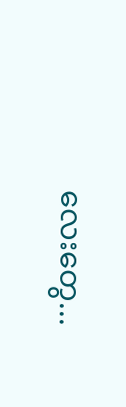လေးတွေ...